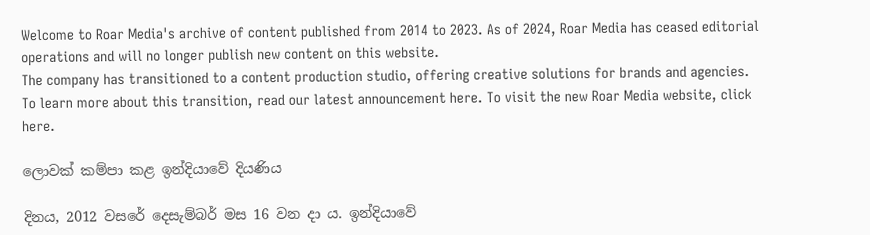Welcome to Roar Media's archive of content published from 2014 to 2023. As of 2024, Roar Media has ceased editorial operations and will no longer publish new content on this website.
The company has transitioned to a content production studio, offering creative solutions for brands and agencies.
To learn more about this transition, read our latest announcement here. To visit the new Roar Media website, click here.

ලොවක් කම්පා කළ ඉන්දියාවේ දියණිය

දිනය, 2012 වසරේ දෙසැම්බර් මස 16 වන දා ය. ඉන්දියාවේ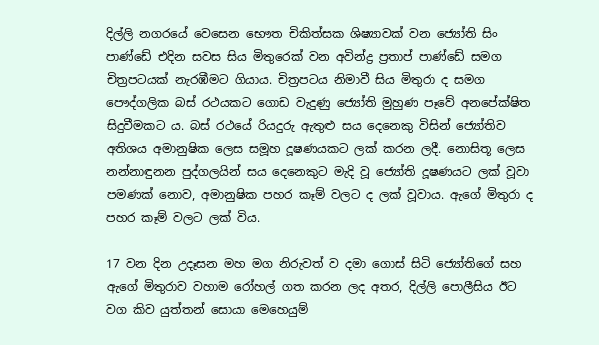දිල්ලි නගරයේ වෙසෙන භෞත චිකිත්සක ශිෂ්‍යාවක් වන ජ්‍යෝති සිං පාණ්ඩේ එදින සවස සිය මිතුරෙක් වන අවින්ද්‍ර ප්‍රතාප් පාණ්ඩේ සමග චිත්‍රපටයක් නැරඹීමට ගියාය. චිත්‍රපටය නිමාවී සිය මිතුරා ද සමග පෞද්ගලික බස් රථයකට ගොඩ වැදුණු ජ්‍යෝති මුහුණ පෑවේ අනපේක්ෂිත සිදුවීමකට ය. බස් රථයේ රියදුරු ඇතුළු සය දෙනෙකු විසින් ජ්‍යෝතිව අතිශය අමානුෂික ලෙස සමූහ දූෂණයකට ලක් කරන ලදී. නොසිතූ ලෙස නන්නාඳුනන පුද්ගලයින් සය දෙනෙකුට මැදි වූ ජ්‍යෝති දූෂණයට ලක් වූවා පමණක් නොව, අමානුෂික පහර කෑම් වලට ද ලක් වූවාය. ඇගේ මිතුරා ද පහර කෑම් වලට ලක් විය.

17 වන දින උදෑසන මහ මග නිරුවත් ව දමා ගොස් සිටි ජ්‍යෝතිගේ සහ ඇගේ මිතුරාව වහාම රෝහල් ගත කරන ලද අතර, දිල්ලි පොලීසිය ඊට වග කිව යුත්තන් සොයා මෙහෙයුම්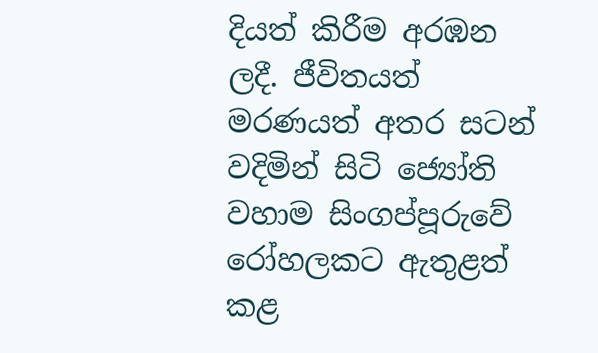දියත් කිරීම අරඹන ලදී. ජීවිතයත් මරණයත් අතර සටන් වදිමින් සිටි ජ්‍යෝති වහාම සිංගප්පූරුවේ රෝහලකට ඇතුළත් කළ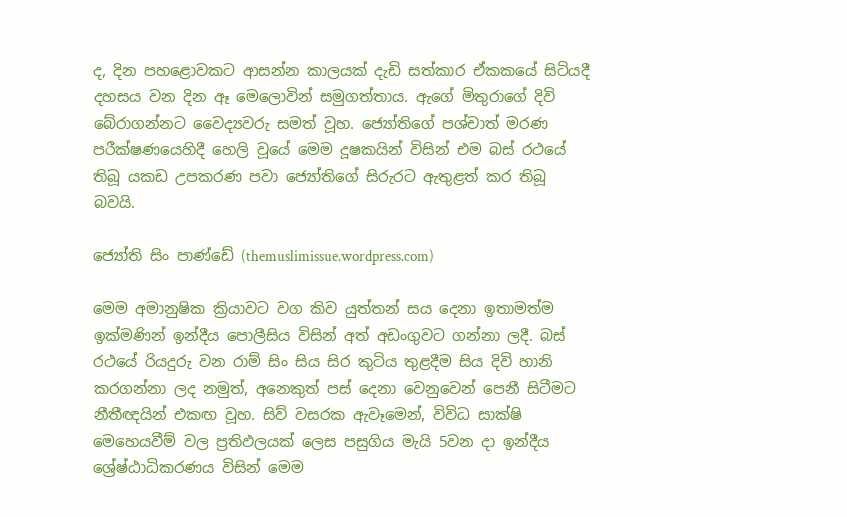ද, දින පහළොවකට ආසන්න කාලයක් දැඩි සත්කාර ඒකකයේ සිටියදී දහසය වන දින ඈ මෙලොවින් සමුගත්තාය. ඇගේ මිතුරාගේ දිවි බේරාගන්නට වෛද්‍යවරු සමත් වූහ. ජ්‍යෝතිගේ පශ්චාත් මරණ පරීක්ෂණයෙහිදී හෙලි වූයේ මෙම දූෂකයින් විසින් එම බස් රථයේ තිබූ යකඩ උපකරණ පවා ජ්‍යෝතිගේ සිරුරට ඇතුළත් කර තිබූ බවයි.

ජ්‍යෝති සිං පාණ්ඩේ (themuslimissue.wordpress.com)

මෙම අමානුෂික ක්‍රියාවට වග කිව යුත්තන් සය දෙනා ඉතාමත්ම ඉක්මණින් ඉන්දීය පොලීසිය විසින් අත් අඩංගුවට ගන්නා ලදී. බස් රථයේ රියදුරු වන රාම් සිං සිය සිර කුටිය තුළදීම සිය දිවි හානි කරගන්නා ලද නමුත්, අනෙකුත් පස් දෙනා වෙනුවෙන් පෙනී සිටීමට නීතීඥයින් එකඟ වූහ. සිව් වසරක ඇවෑමෙන්, විවිධ සාක්ෂි මෙහෙයවීම් වල ප්‍රතිඵලයක් ලෙස පසුගිය මැයි 5වන දා ඉන්දීය ශ්‍රේෂ්ඨාධිකරණය විසින් මෙම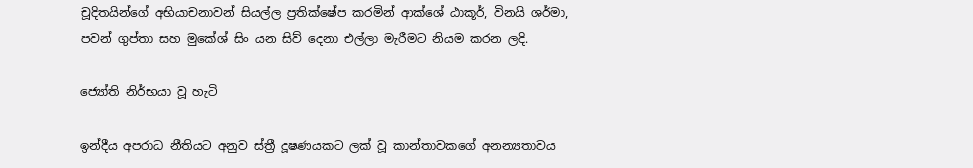චූදිතයින්ගේ අභියාචනාවන් සියල්ල ප්‍රතික්ෂේප කරමින් ආක්ශේ ඨාකූර්, විනයි ශර්මා, පවන් ගුප්තා සහ මුකේශ් සිං යන සිව් දෙනා එල්ලා මැරීමට නියම කරන ලදි.

ජ්‍යෝති නිර්භයා වූ හැටි

ඉන්දීය අපරාධ නීතියට අනුව ස්ත්‍රී දූෂණයකට ලක් වූ කාන්තාවකගේ අනන්‍යතාවය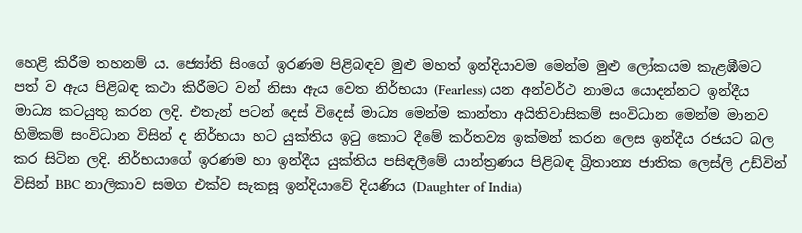හෙළි කිරීම තහනම් ය. ජ්‍යෝති සිංගේ ඉරණම පිළිබඳව මුළු මහත් ඉන්දියාවම මෙන්ම මුළු ලෝකයම කැළඹීමට පත් ව ඇය පිළිබඳ කථා කිරීමට වන් නිසා ඇය වෙත නිර්භයා (Fearless) යන අන්වර්ථ නාමය යොදන්නට ඉන්දීය මාධ්‍ය කටයුතු කරන ලදි. එතැන් පටන් දෙස් විදෙස් මාධ්‍ය මෙන්ම කාන්තා අයිතිවාසිකම් සංවිධාන මෙන්ම මානව හිමිකම් සංවිධාන විසින් ද නිර්භයා හට යුක්තිය ඉටු කොට දීමේ කර්තව්‍ය ඉක්මන් කරන ලෙස ඉන්දීය රජයට බල කර සිටින ලදි. නිර්භයාගේ ඉරණම හා ඉන්දීය යුක්තිය පසිඳලීමේ යාන්ත්‍රණය පිළිබඳ බ්‍රිතාන්‍ය ජාතික ලෙස්ලි උඩ්වින් විසින් BBC නාලිකාව සමග එක්ව සැකසූ ඉන්දියාවේ දියණිය (Daughter of India)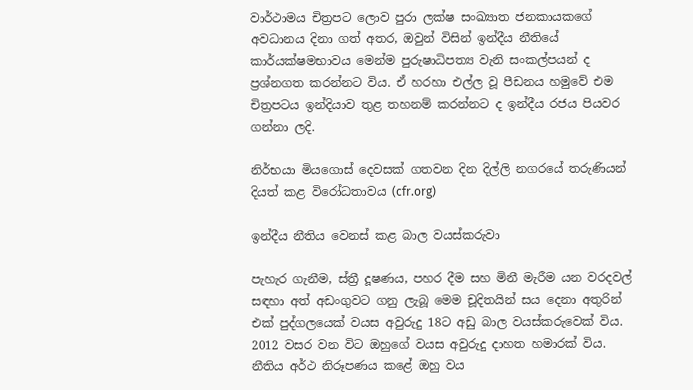වාර්ථාමය චිත්‍රපට ලොව පුරා ලක්ෂ සංඛ්‍යාත ජනකායකගේ අවධානය දිනා ගත් අතර, ඔවුන් විසින් ඉන්දීය නීතියේ කාර්යක්ෂමභාවය මෙන්ම පුරුෂාධිපත්‍ය වැනි සංකල්පයන් ද ප්‍රශ්නගත කරන්නට විය. ඒ හරහා එල්ල වූ පීඩනය හමුවේ එම චිත්‍රපටය ඉන්දියාව තුළ තහනම් කරන්නට ද ඉන්දීය රජය පියවර ගන්නා ලදි.

නිර්භයා මියගොස් දෙවසක් ගතවන දින දිල්ලි නගරයේ තරුණියන් දියත් කළ විරෝධතාවය (cfr.org)

ඉන්දීය නීතිය වෙනස් කළ බාල වයස්කරුවා

පැහැර ගැනීම, ස්ත්‍රී දූෂණය, පහර දීම සහ මිනී මැරීම යන වරදවල් සඳහා අත් අඩංගුවට ගනු ලැබූ මෙම චූදිතයින් සය දෙනා අතුරින් එක් පුද්ගලයෙක් වයස අවුරුදු 18ට අඩු බාල වයස්කරුවෙක් විය. 2012 වසර වන විට ඔහුගේ වයස අවුරුදු දාහත හමාරක් විය. නීතිය අර්ථ නිරූපණය කළේ ඔහු වය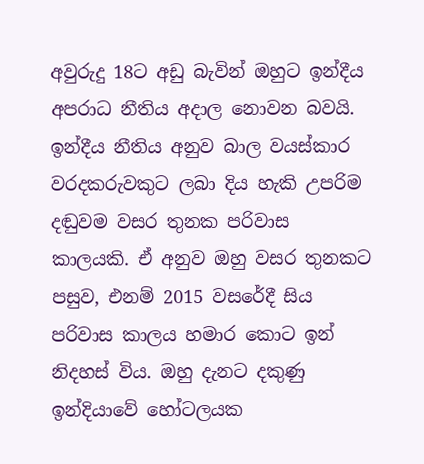අවුරුදු 18ට අඩු බැවින් ඔහුට ඉන්දීය අපරාධ නීතිය අදාල නොවන බවයි. ඉන්දීය නීතිය අනුව බාල වයස්කාර වරදකරුවකුට ලබා දිය හැකි උපරිම දඬුවම වසර තුනක පරිවාස කාලයකි. ඒ අනුව ඔහු වසර තුනකට පසුව, එනම් 2015 වසරේදී සිය පරිවාස කාලය හමාර කොට ඉන් නිදහස් විය. ඔහු දැනට දකුණු ඉන්දියාවේ හෝටලයක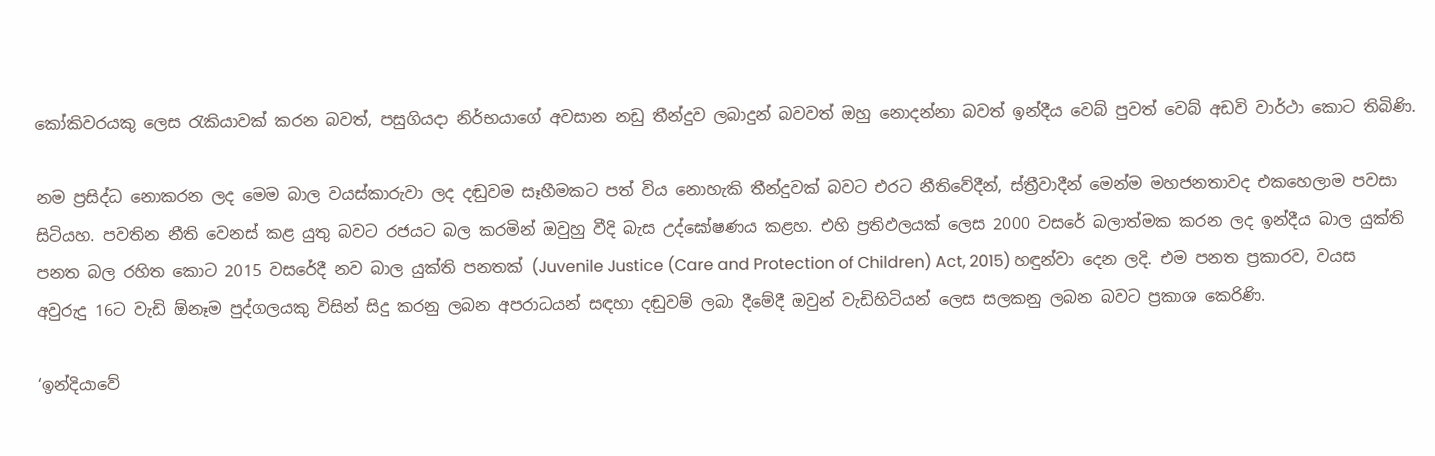කෝකිවරයකු ලෙස රැකියාවක් කරන බවත්, පසුගියදා නිර්භයාගේ අවසාන නඩු තීන්දුව ලබාදුන් බවවත් ඔහු නොදන්නා බවත් ඉන්දීය වෙබ් පුවත් වෙබ් අඩවි වාර්ථා කොට තිබිණි.

නම ප්‍රසිද්ධ නොකරන ලද මෙම බාල වයස්කාරුවා ලද දඬුවම සෑහීමකට පත් විය නොහැකි තීන්දුවක් බවට එරට නීතිවේදීන්, ස්ත්‍රීවාදීන් මෙන්ම මහජනතාවද එකහෙලාම පවසා සිටියහ. පවතින නීති වෙනස් කළ යුතු බවට රජයට බල කරමින් ඔවුහු වීදි බැස උද්ඝෝෂණය කළහ. එහි ප්‍රතිඵලයක් ලෙස 2000 වසරේ බලාත්මක කරන ලද ඉන්දීය බාල යුක්ති පනත බල රහිත කොට 2015 වසරේදී නව බාල යුක්ති පනතක් (Juvenile Justice (Care and Protection of Children) Act, 2015) හඳුන්වා දෙන ලදි. එම පනත ප්‍රකාරව, වයස අවුරුදු 16ට වැඩි ඕනෑම පුද්ගලයකු විසින් සිදු කරනු ලබන අපරාධයන් සඳහා දඬුවම් ලබා දීමේදී ඔවුන් වැඩිහිටියන් ලෙස සලකනු ලබන බවට ප්‍රකාශ කෙරිණි.

‘ඉන්දියාවේ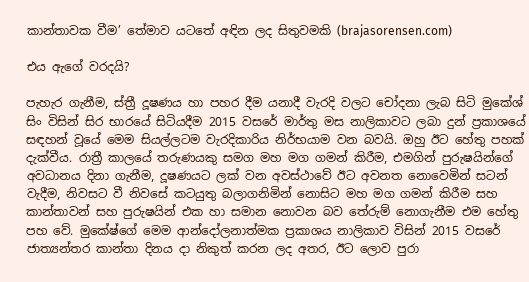කාන්තාවක වීම’ තේමාව යටතේ අඳින ලද සිතුවමකි (brajasorensen.com)

එය ඇගේ වරදයි?

පැහැර ගැනීම, ස්ත්‍රී දූෂණය හා පහර දීම යනාදී වැරදි වලට චෝදනා ලැබ සිටි මුකේශ් සිං විසින් සිර භාරයේ සිටියදීම 2015 වසරේ මාර්තු මස නාලිකාවට ලබා දුන් ප්‍රකාශයේ සඳහන් වූයේ මෙම සියල්ලටම වැරදිකාරිය නිර්භයාම වන බවයි. ඔහු ඊට හේතු පහක් දැක්වීය. රාත්‍රී කාලයේ තරුණයකු සමග මහ මග ගමන් කිරීම, එමගින් පුරුෂයින්ගේ අවධානය දිනා ගැනීම, දූෂණයට ලක් වන අවස්ථාවේ ඊට අවනත නොවෙමින් සටන් වැදීම, නිවසට වී නිවසේ කටයුතු බලාගනිමින් නොසිට මහ මග ගමන් කිරීම සහ කාන්තාවන් සහ පුරුෂයින් එක හා සමාන නොවන බව තේරුම් නොගැනීම එම හේතු පහ වේ. මුකේෂ්ගේ මෙම ආන්දෝලනාත්මක ප්‍රකාශය නාලිකාව විසින් 2015 වසරේ ජාත්‍යන්තර කාන්තා දිනය දා නිකුත් කරන ලද අතර, ඊට ලොව පුරා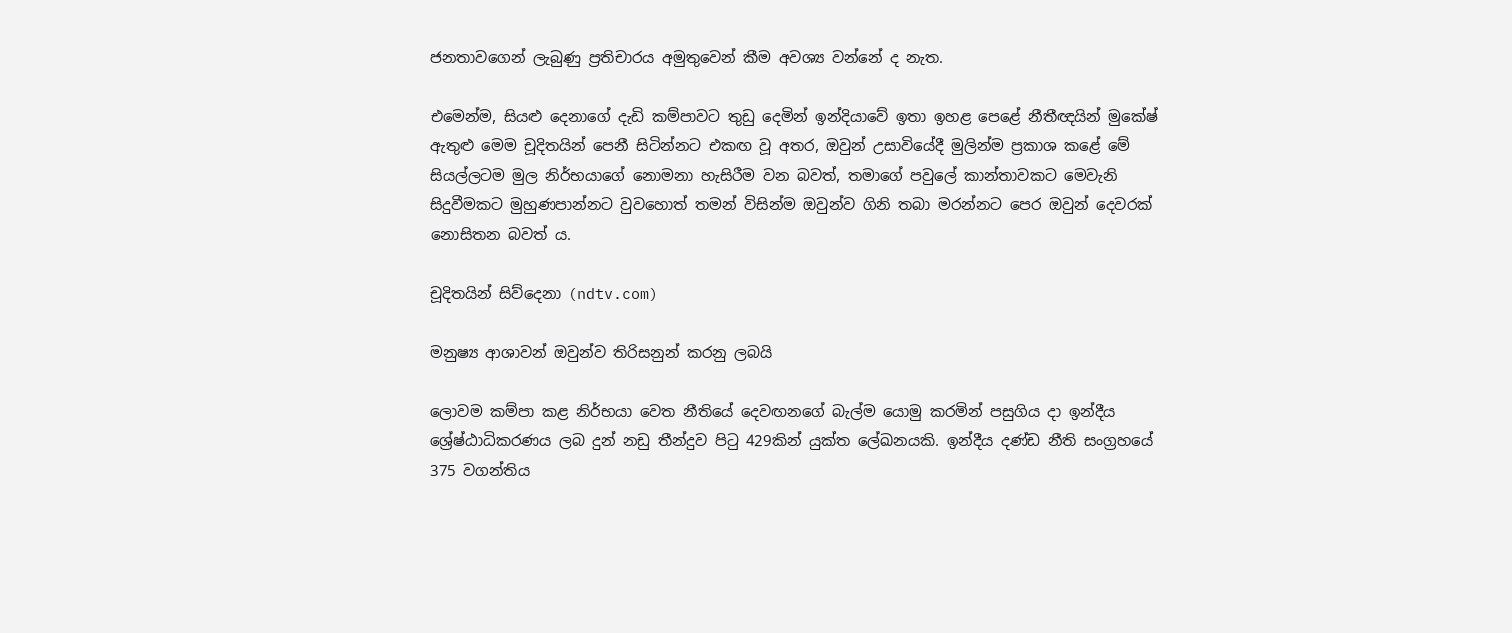ජනතාවගෙන් ලැබුණු ප්‍රතිචාරය අමුතුවෙන් කීම අවශ්‍ය වන්නේ ද නැත.

එමෙන්ම, සියළු දෙනාගේ දැඩි කම්පාවට තුඩු දෙමින් ඉන්දියාවේ ඉතා ඉහළ පෙළේ නීතීඥයින් මුකේෂ් ඇතුළු මෙම චූදිතයින් පෙනී සිටින්නට එකඟ වූ අතර, ඔවුන් උසාවියේදී මුලින්ම ප්‍රකාශ කළේ මේ සියල්ලටම මුල නිර්භයාගේ නොමනා හැසිරීම වන බවත්, තමාගේ පවුලේ කාන්තාවකට මෙවැනි සිදුවීමකට මුහුණපාන්නට වුවහොත් තමන් විසින්ම ඔවුන්ව ගිනි තබා මරන්නට පෙර ඔවුන් දෙවරක් නොසිතන බවත් ය.

චූදිතයින් සිව්දෙනා (ndtv.com)

මනුෂ්‍ය ආශාවන් ඔවුන්ව තිරිසනුන් කරනු ලබයි

ලොවම කම්පා කළ නිර්භයා වෙත නීතියේ දෙවඟනගේ බැල්ම යොමු කරමින් පසුගිය දා ඉන්දීය ශ්‍රේෂ්ඨාධිකරණය ලබ දුන් නඩු තීන්දුව පිටු 429කින් යුක්ත ලේඛනයකි. ඉන්දීය දණ්ඩ නීති සංග්‍රහයේ 375 වගන්තිය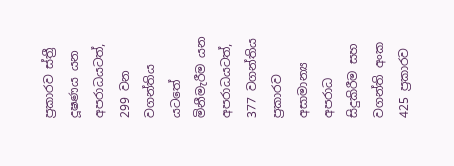ප්‍රකාරව ස්ත්‍රී දූෂණය යන අපරාධයටත්, 299 වන වගන්තිය යටතේ මිනීමැරීම යන අපරාධයටත්, 377 වගන්තිය ප්‍රකාරව අසාමාන්‍ය අපරාධ සිදුකිරීම සහ වගන්ති අංක 425 ප්‍රකාරව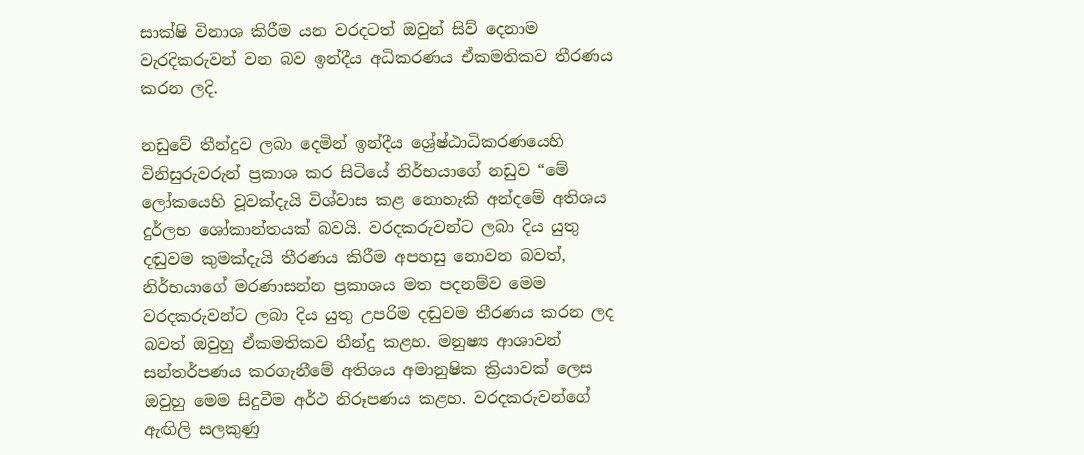සාක්ෂි විනාශ කිරීම යන වරදටත් ඔවුන් සිව් දෙනාම වැරදිකරුවන් වන බව ඉන්දීය අධිකරණය ඒකමතිකව තීරණය කරන ලදි.

නඩුවේ තීන්දුව ලබා දෙමින් ඉන්දීය ශ්‍රේෂ්ඨාධිකරණයෙහි විනිසුරුවරුන් ප්‍රකාශ කර සිටියේ නිර්භයාගේ නඩුව “මේ ලෝකයෙහි වූවක්දැයි විශ්වාස කළ නොහැකි අන්දමේ අතිශය දුර්ලභ ශෝකාන්තයක් බවයි. වරදකරුවන්ට ලබා දිය යුතු දඬුවම කුමක්දැයි තීරණය කිරීම අපහසු නොවන බවත්, නිර්භයාගේ මරණාසන්න ප්‍රකාශය මත පදනම්ව මෙම වරදකරුවන්ට ලබා දිය යුතු උපරිම දඬුවම තීරණය කරන ලද බවත් ඔවුහු ඒකමතිකව තීන්දු කළහ. මනුෂ්‍ය ආශාවන් සන්තර්පණය කරගැනීමේ අතිශය අමානුෂික ක්‍රියාවක් ලෙස ඔවුහු මෙම සිදුවීම අර්ථ නිරූපණය කළහ. වරදකරුවන්ගේ ඇඟිලි සලකුණු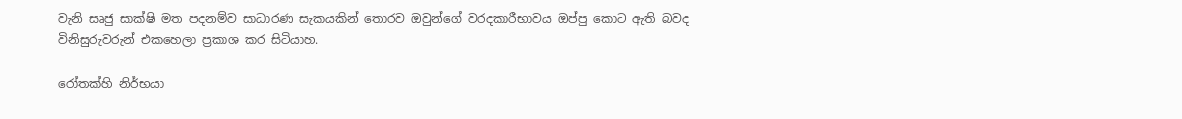වැනි සෘජු සාක්ෂි මත පදනම්ව සාධාරණ සැකයකින් තොරව ඔවුන්ගේ වරදකාරීභාවය ඔප්පු කොට ඇති බවද විනිසුරුවරුන් එකහෙලා ප්‍රකාශ කර සිටියාහ.

රෝතක්හි නිර්භයා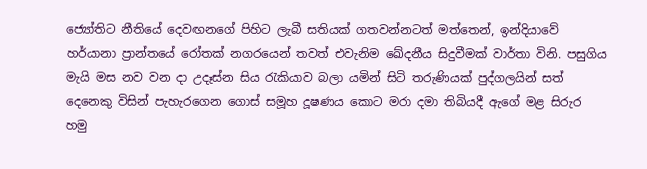ජ්‍යෝතිට නීතියේ දෙවඟනගේ පිහිට ලැබී සතියක් ගතවන්නටත් මත්තෙන්, ඉන්දියාවේ හර්යානා ප්‍රාන්තයේ රෝතක් නගරයෙන් තවත් එවැනිම ඛේදනීය සිදුවීමක් වාර්තා විනි. පසුගිය මැයි මස නව වන දා උදෑස්න සිය රැකියාව බලා යමින් සිටි තරුණියක් පුද්ගලයින් සත් දෙනෙකු විසින් පැහැරගෙන ගොස් සමූහ දූෂණය කොට මරා දමා තිබියදී ඇගේ මළ සිරුර හමු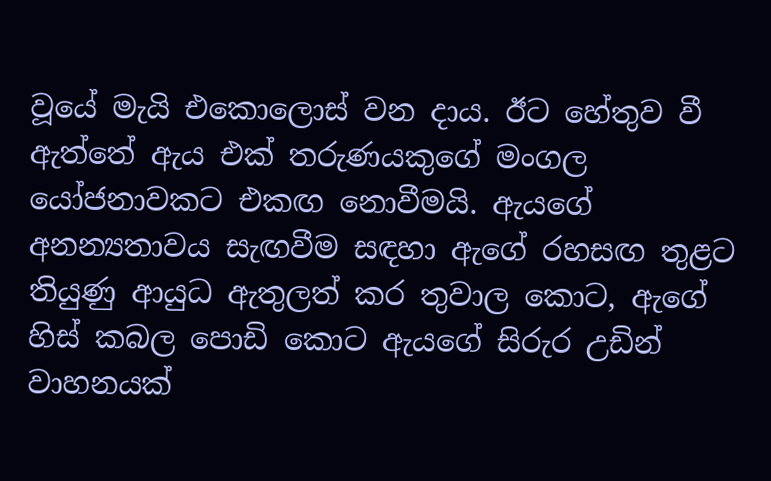වූයේ මැයි එකොලොස් වන දාය. ඊට හේතුව වී ඇත්තේ ඇය එක් තරුණයකුගේ මංගල යෝජනාවකට එකඟ නොවීමයි. ඇයගේ අනන්‍යතාවය සැඟවීම සඳහා ඇගේ රහසඟ තුළට තියුණු ආයුධ ඇතුලත් කර තුවාල කොට, ඇගේ හිස් කබල පොඩි කොට ඇයගේ සිරුර උඩින් වාහනයක්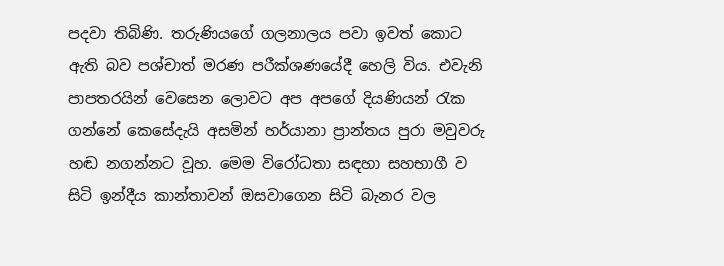පදවා තිබිණි. තරුණියගේ ගලනාලය පවා ඉවත් කොට ඇති බව පශ්චාත් මරණ පරීක්ශණයේදී හෙලි විය. එවැනි පාපතරයින් වෙසෙන ලොවට අප අපගේ දියණියන් රැක ගන්නේ කෙසේදැයි අසමින් හර්යානා ප්‍රාන්තය පුරා මවුවරු හඬ නගන්නට වූහ. මෙම විරෝධතා සඳහා සහභාගී ව සිටි ඉන්දීය කාන්තාවන් ඔසවාගෙන සිටි බැනර වල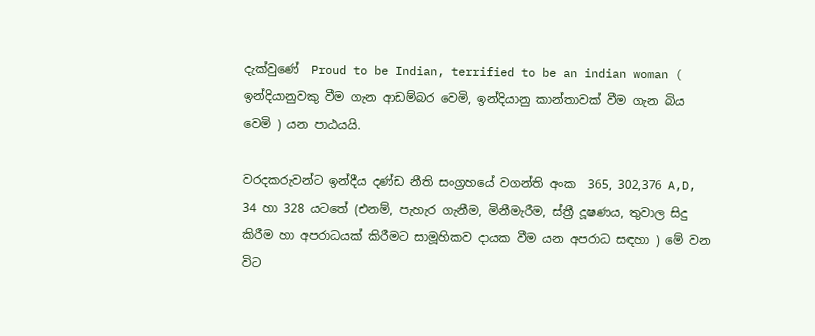දැක්වුණේ  Proud to be Indian, terrified to be an indian woman ( ඉන්දියානුවකු වීම ගැන ආඩම්බර වෙමි, ඉන්දියානු කාන්තාවක් වීම ගැන බිය වෙමි ) යන පාඨයයි.

වරදකරුවන්ට ඉන්දීය දණ්ඩ නීති සංග්‍රහයේ වගන්ති අංක  365, 302,376 A,D, 34 හා 328 යටතේ (එනම්, පැහැර ගැනීම, මිනීමැරීම, ස්ත්‍රී දූෂණය, තුවාල සිදු කිරීම හා අපරාධයක් කිරීමට සාමූහිකව දායක වීම යන අපරාධ සඳහා ) මේ වන විට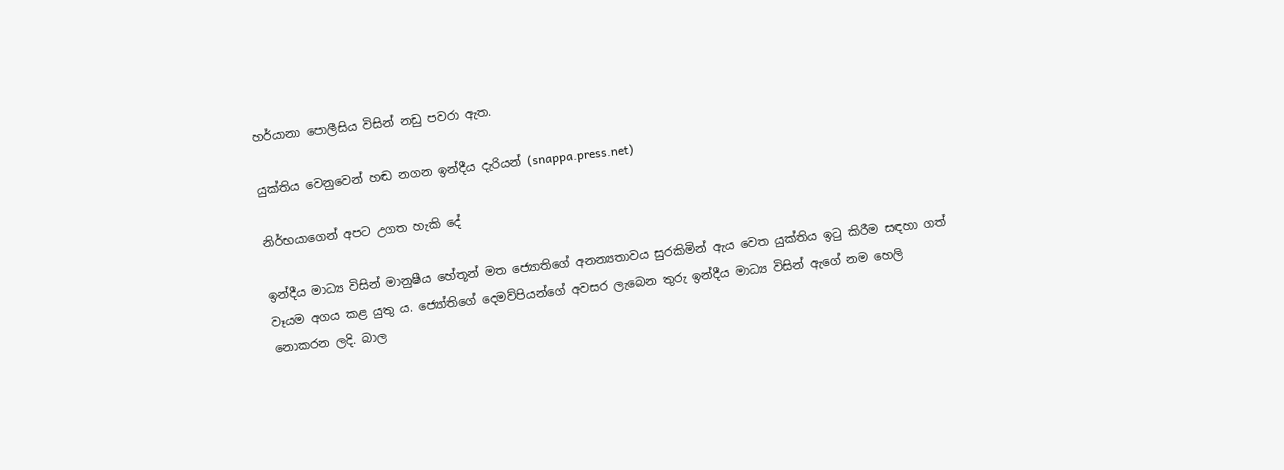හර්යානා පොලීසිය විසින් නඩු පවරා ඇත.

යුක්තිය වෙනුවෙන් හඬ නගන ඉන්දීය දැරියන් (snappa.press.net)

නිර්භයාගෙන් අපට උගත හැකි දේ

ඉන්දීය මාධ්‍ය විසින් මානුෂීය හේතූන් මත ජ්‍යොතිගේ අනන්‍යතාවය සුරකිමින් ඇය වෙත යුක්තිය ඉටු කිරීම සඳහා ගත් වෑයම අගය කළ යුතු ය. ජ්‍යෝතිගේ දෙමව්පියන්ගේ අවසර ලැබෙන තුරු ඉන්දීය මාධ්‍ය විසින් ඇගේ නම හෙලි නොකරන ලදි. බාල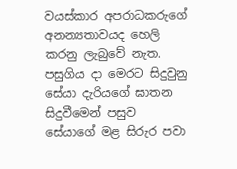වයස්කාර අපරාධකරුගේ අනන්‍යතාවයද හෙලි කරනු ලැබුවේ නැත. පසුගිය දා මෙරට සිදුවුනු සේයා දැරියගේ ඝාතන සිදුවීමෙන් පසුව සේයාගේ මළ සිරුර පවා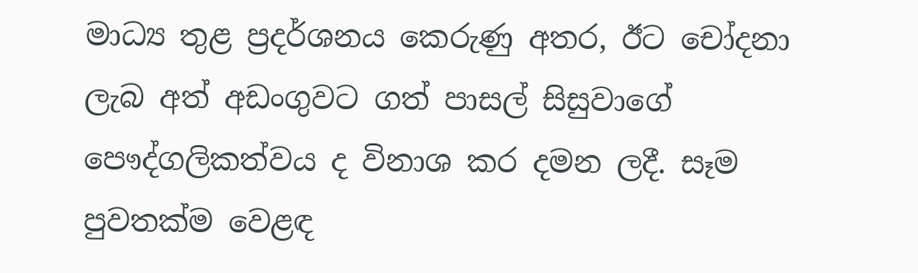මාධ්‍ය තුළ ප්‍රදර්ශනය කෙරුණු අතර, ඊට චෝදනා ලැබ අත් අඩංගුවට ගත් පාසල් සිසුවාගේ පෞද්ගලිකත්වය ද විනාශ කර දමන ලදී. සෑම පුවතක්ම වෙළඳ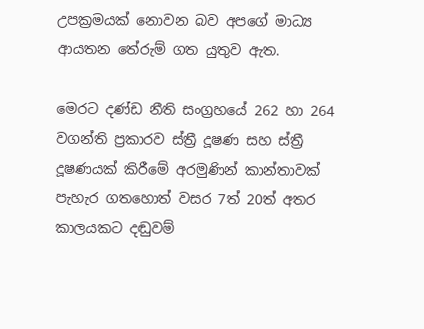උපක්‍රමයක් නොවන බව අපගේ මාධ්‍ය ආයතන තේරුම් ගත යුතුව ඇත.

මෙරට දණ්ඩ නීති සංග්‍රහයේ 262 හා 264 වගන්ති ප්‍රකාරව ස්ත්‍රී දූෂණ සහ ස්ත්‍රී දූෂණයක් කිරීමේ අරමුණින් කාන්තාවක් පැහැර ගතහොත් වසර 7ත් 20ත් අතර කාලයකට දඬුවම්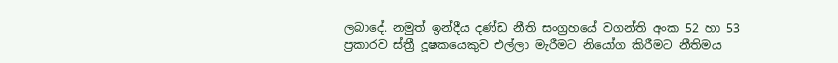ලබාදේ. නමුත් ඉන්දීය දණ්ඩ නීති සංග්‍රහයේ වගන්ති අංක 52 හා 53 ප්‍රකාරව ස්ත්‍රී දූෂකයෙකුව එල්ලා මැරීමට නියෝග කිරීමට නීතිමය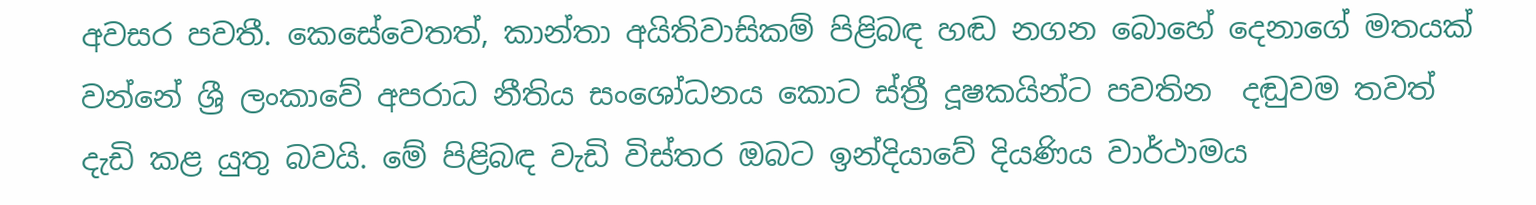අවසර පවතී. කෙසේවෙතත්, කාන්තා අයිතිවාසිකම් පිළිබඳ හඬ නගන බොහේ දෙනාගේ මතයක් වන්නේ ශ්‍රී ලංකාවේ අපරාධ නීතිය සංශෝධනය කොට ස්ත්‍රී දූෂකයින්ට පවතින  දඬුවම තවත් දැඩි කළ යුතු බවයි. මේ පිළිබඳ වැඩි විස්තර ඔබට ඉන්දියාවේ දියණිය වාර්ථාමය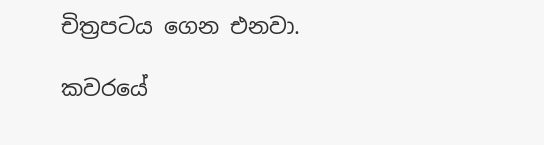චිත්‍රපටය ගෙන එනවා.

කවරයේ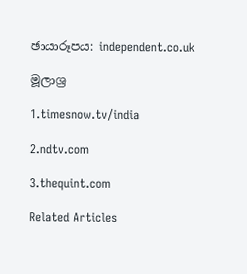ඡායාරූපය: independent.co.uk

මූලාශ්‍ර

1.timesnow.tv/india

2.ndtv.com

3.thequint.com

Related Articles